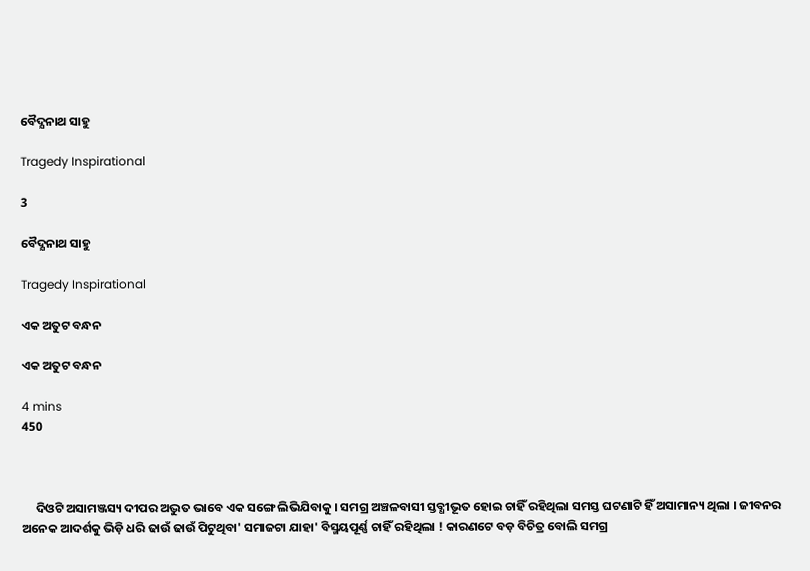ବୈଦ୍ଯନାଥ ସାହୁ

Tragedy Inspirational

3

ବୈଦ୍ଯନାଥ ସାହୁ

Tragedy Inspirational

ଏକ ଅତୁଟ ବନ୍ଧନ

ଏକ ଅତୁଟ ବନ୍ଧନ

4 mins
450



     ଦିଓଟି ଅସାମଞ୍ଜସ୍ୟ ଦୀପର ଅଦ୍ଭୁତ ଭାବେ ଏକ ସଙ୍ଗେ ଲିଭିଯିବାକୁ । ସମଗ୍ର ଅଞ୍ଚଳବାସୀ ସ୍ତବ୍ଧୀଭୂତ ହୋଇ ଚାହିଁ ରହିଥିଲା ସମସ୍ତ ଘଟଣାଟି ହିଁ ଅସାମାନ୍ୟ ଥିଲା । ଜୀବନର ଅନେକ ଆଦର୍ଶକୁ ଭିଡ଼ି ଧରି ଢାଉଁ ଢାଉଁ ପିଟୁଥିବା' ସମାଜଟା ଯାହା' ବିସ୍ମୟପୂର୍ଣ୍ଣ ଚାହିଁ ରହିଥିଲା ! କାରଣଟେ ବଡ଼ ବିଚିତ୍ର ବୋଲି ସମଗ୍ର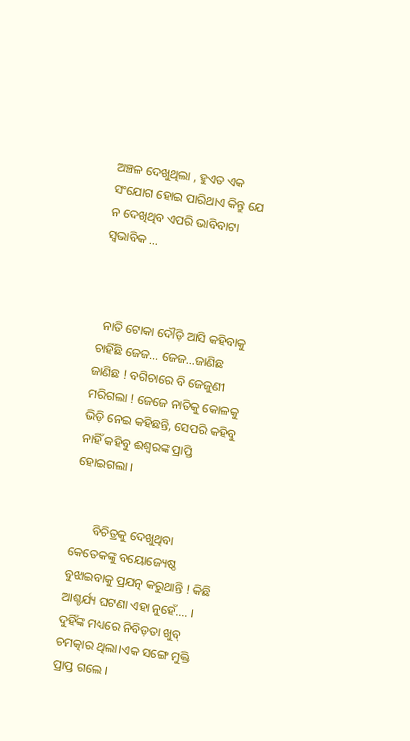ଅଞ୍ଚଳ ଦେଖୁଥିଲା , ହୁଏତ ଏକ ସଂଯୋଗ ହୋଇ ପାରିଥାଏ କିନ୍ତୁ ଯେ ନ ଦେଖିଥିବ ଏପରି ଭାବିବାଟା ସ୍ୱଭାବିକ ...



  ନାତି ଟୋକା ଦୌଡ଼ି ଆସି କହିବାକୁ ଚାହିଁଛି ଜେଜ... ଜେଜ...ଜାଣିଛ ଜାଣିଛ ! ବଗିଚାରେ ବି ଜେଜୁଣୀ ମରିଗଲା ! ଜେଜେ ନାତିକୁ କୋଳକୁ ଭିଡ଼ି ନେଇ କହିଛନ୍ତି, ସେପରି କହିବୁ ନାହିଁ କହିବୁ ଈଶ୍ବରଙ୍କ ପ୍ରାପ୍ତି ହୋଇଗଲା ।


       ବିଚିତ୍ରକୁ ଦେଖୁଥିବା କେତେକଙ୍କୁ ବୟୋଜ୍ୟେଷ୍ଠ ବୁଝାଇବାକୁ ପ୍ରଯତ୍ନ କରୁଥାନ୍ତି ! କିଛି ଆଶ୍ଚର୍ଯ୍ୟ ଘଟଣା ଏହା ନୁହେଁ.... । ଦୁହିଁଙ୍କ ମଧ୍ୟରେ ନିବିଡ଼ତା ଖୁବ୍ ଚମତ୍କାର ଥିଲା।ଏକ ସଙ୍ଗେ ମୁକ୍ତି ପ୍ରାପ୍ତ ଗଲେ ।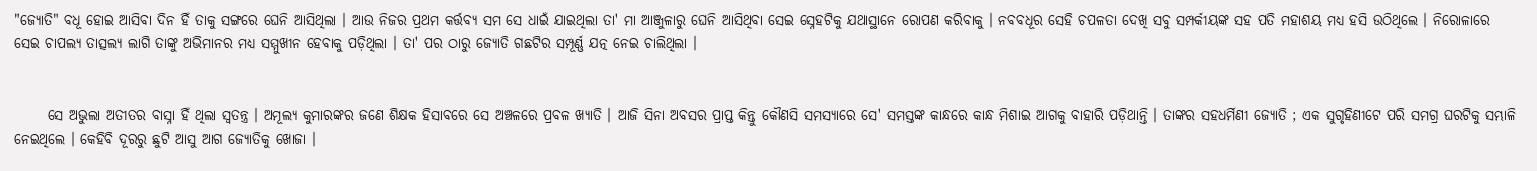"ଜ୍ଯୋତି" ବଧୂ ହୋଇ ଆସିବା ଦିନ ହିଁ ତାକୁ ସଙ୍ଗରେ ଘେନି ଆସିଥିଲା । ଆଉ ନିଜର ପ୍ରଥମ କର୍ତ୍ତବ୍ୟ ସମ ସେ ଧାଇଁ ଯାଇଥିଲା ତା' ମା ଆଞ୍ଜୁଳାରୁ ଘେନି ଆସିଥିବା ସେଇ ସ୍ନେହଟିକୁ ଯଥାସ୍ଥାନେ ରୋପଣ କରିବାକୁ । ନବବଧୂର ସେହି ଚପଳତା ଦେଖି ସବୁ ସମ୍ପର୍କୀୟଙ୍କ ସହ ପତି ମହାଶୟ ମଧ୍ୟ ହସି ଉଠିଥିଲେ । ନିରୋଳାରେ ସେଇ ଚାପଲ୍ଯ ତାତ୍ସଲ୍ୟ ଲାଗି ତାଙ୍କୁ ଅଭିମାନର ମଧ୍ୟ ସମ୍ମୁଖୀନ ହେବାକୁ ପଡ଼ିଥିଲା । ତା' ପର ଠାରୁ ଜ୍ଯୋତି ଗଛଟିର ସମ୍ପୂର୍ଣ୍ଣ ଯତ୍ନ ନେଇ ଚାଲିଥିଲା ।


      ସେ ଅଭୁଲା ଅତୀତର ବାସ୍ନା ହିଁ ଥିଲା ସ୍ୱତନ୍ତ୍ର । ଅମୂଲ୍ୟ କୁମାରଙ୍କର ଜଣେ ଶିକ୍ଷକ ହିସାବରେ ସେ ଅଞ୍ଚଳରେ ପ୍ରବଳ ଖ୍ଯାତି । ଆଜି ସିନା ଅବସର ପ୍ରାପ୍ତ କିନ୍ତୁ କୌଣସି ସମସ୍ୟାରେ ସେ' ସମସ୍ତଙ୍କ କାନ୍ଧରେ କାନ୍ଧ ମିଶାଇ ଆଗକୁ ବାହାରି ପଡ଼ିଥାନ୍ତି । ତାଙ୍କର ସହଧର୍ମିଣୀ ଜ୍ଯୋତି ; ଏକ ସୁଗୃହିଣୀଟେ ପରି ସମଗ୍ର ଘରଟିକୁ ସମ୍ଭାଳି ନେଇଥିଲେ । କେହିବି ଦୂରରୁ ଛୁଟି ଆସୁ ଆଗ ଜ୍ଯୋତିକୁ ଖୋଜା ।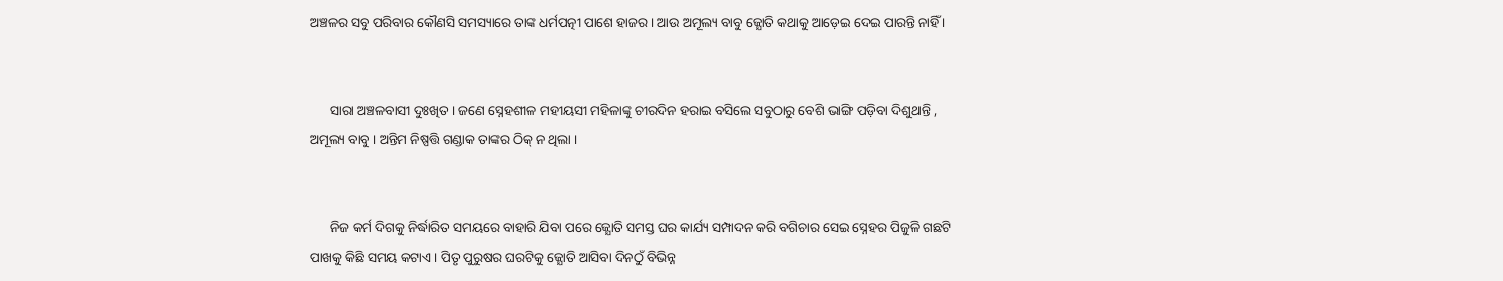ଅଞ୍ଚଳର ସବୁ ପରିବାର କୌଣସି ସମସ୍ୟାରେ ତାଙ୍କ ଧର୍ମପତ୍ନୀ ପାଶେ ହାଜର । ଆଉ ଅମୂଲ୍ୟ ବାବୁ ଜ୍ଯୋତି କଥାକୁ ଆଡ଼େଇ ଦେଇ ପାରନ୍ତି ନାହିଁ ।


      ସାରା ଅଞ୍ଚଳବାସୀ ଦୁଃଖିତ । ଜଣେ ସ୍ନେହଶୀଳ ମହୀୟସୀ ମହିଳାଙ୍କୁ ଚୀରଦିନ ହରାଇ ବସିଲେ ସବୁଠାରୁ ବେଶି ଭାଙ୍ଗି ପଡ଼ିବା ଦିଶୁଥାନ୍ତି , ଅମୂଲ୍ୟ ବାବୁ । ଅନ୍ତିମ ନିଷ୍ପତ୍ତି ଗଣ୍ଡାକ ତାଙ୍କର ଠିକ୍ ନ ଥିଲା ।


      ନିଜ କର୍ମ ଦିଗକୁ ନିର୍ଦ୍ଧାରିତ ସମୟରେ ବାହାରି ଯିବା ପରେ ଜ୍ଯୋତି ସମସ୍ତ ଘର କାର୍ଯ୍ୟ ସମ୍ପାଦନ କରି ବଗିଚାର ସେଇ ସ୍ନେହର ପିଜୁଳି ଗଛଟି ପାଖକୁ କିଛି ସମୟ କଟାଏ । ପିତୃ ପୁରୁଷର ଘରଟିକୁ ଜ୍ଯୋତି ଆସିବା ଦିନଠୁଁ ବିଭିନ୍ନ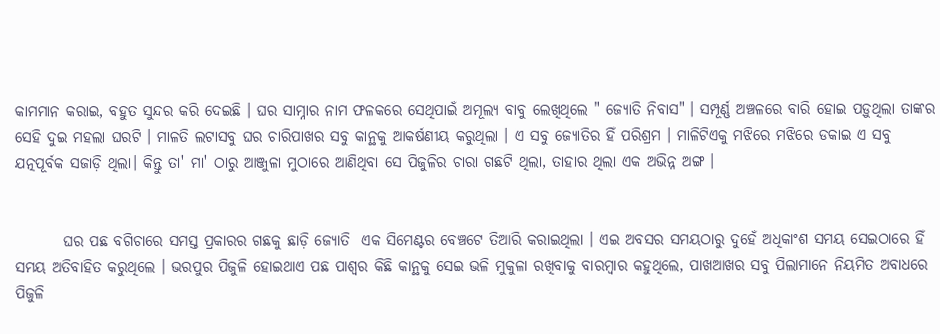କାମମାନ କରାଇ, ବହୁତ ସୁନ୍ଦର କରି ଦେଇଛି । ଘର ସାମ୍ନାର ନାମ ଫଳକରେ ସେଥିପାଇଁ ଅମୂଲ୍ୟ ବାବୁ ଲେଖିଥିଲେ " ଜ୍ଯୋତି ନିବାସ" । ସମ୍ପୂର୍ଣ୍ଣ ଅଞ୍ଚଳରେ ବାରି ହୋଇ ପଡ଼ୁଥିଲା ତାଙ୍କର ସେହି ଦୁଇ ମହଲା ଘରଟି । ମାଳତି ଲଟାସବୁ ଘର ଚାରିପାଖର ସବୁ କାନ୍ଥକୁ ଆକର୍ଷଣୀୟ କରୁଥିଲା । ଏ ସବୁ ଜ୍ଯୋତିର ହିଁ ପରିଶ୍ରମ । ମାଳିଟିଏକୁ ମଝିରେ ମଝିରେ ଡକାଇ ଏ ସବୁ ଯତ୍ନପୂର୍ବକ ସଜାଡ଼ି ଥିଲା। କିନ୍ତୁ ତା' ମା' ଠାରୁ ଆଞ୍ଜୁଳା ମୁଠାରେ ଆଣିଥିବା ସେ ପିଜୁଳିର ଚାରା ଗଛଟି ଥିଲା, ତାହାର ଥିଲା ଏକ ଅଭିନ୍ନ ଅଙ୍ଗ ।


        ଘର ପଛ ବଗିଚାରେ ସମସ୍ତ ପ୍ରକାରର ଗଛକୁ ଛାଡ଼ି ଜ୍ଯୋତି  ଏକ ସିମେଣ୍ଟର ବେଞ୍ଚଟେ ତିଆରି କରାଇଥିଲା । ଏଇ ଅବସର ସମୟଠାରୁ ଦୁହେଁ ଅଧିକାଂଶ ସମୟ ସେଇଠାରେ ହିଁ ସମୟ ଅତିବାହିତ କରୁଥିଲେ । ଭରପୁର ପିଜୁଳି ହୋଇଥାଏ ପଛ ପାଶ୍ୱର କିଛି କାନ୍ଥକୁ ସେଇ ଭଳି ମୁକୁଳା ରଖିବାକୁ ବାରମ୍ବାର କହୁଥିଲେ, ପାଖଆଖର ସବୁ ପିଲାମାନେ ନିୟମିତ ଅବାଧରେ ପିଜୁଳି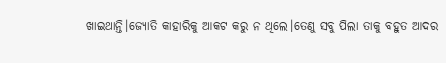ଖାଇଥାନ୍ତି।ଜ୍ଯୋତି କାହାରିକୁ ଆକଟ କରୁ ନ ଥିଲେ।ତେଣୁ ସବୁ ପିଲା ତାକୁ ବହୁତ ଆଦର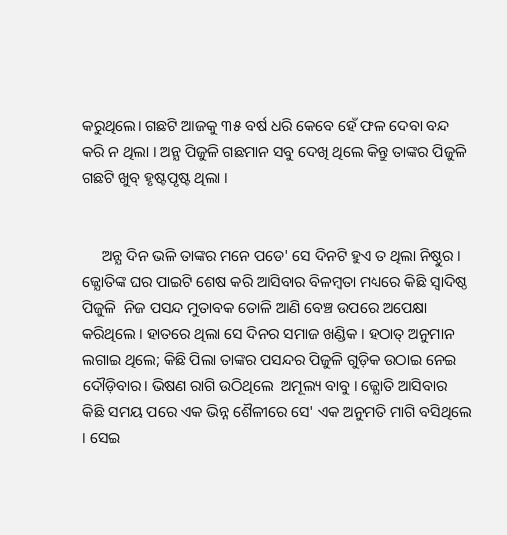କରୁଥିଲେ। ଗଛଟି ଆଜକୁ ୩୫ ବର୍ଷ ଧରି କେବେ ହେଁ ଫଳ ଦେବା ବନ୍ଦ କରି ନ ଥିଲା । ଅନ୍ଯ ପିଜୁଳି ଗଛମାନ ସବୁ ଦେଖି ଥିଲେ କିନ୍ତୁ ତାଙ୍କର ପିଜୁଳି ଗଛଟି ଖୁବ୍ ହୃଷ୍ଟପୃଷ୍ଟ ଥିଲା ।


     ଅନ୍ଯ ଦିନ ଭଳି ତାଙ୍କର ମନେ ପଡେ' ସେ ଦିନଟି ହୁଏ ତ ଥିଲା ନିଷ୍ଠୁର । ଜ୍ଯୋତିଙ୍କ ଘର ପାଇଟି ଶେଷ କରି ଆସିବାର ବିଳମ୍ବତା ମଧ୍ୟରେ କିଛି ସ୍ୱାଦିଷ୍ଠ ପିଜୁଳି  ନିଜ ପସନ୍ଦ ମୁତାବକ ତୋଳି ଆଣି ବେଞ୍ଚ ଉପରେ ଅପେକ୍ଷା କରିଥିଲେ । ହାତରେ ଥିଲା ସେ ଦିନର ସମାଜ ଖଣ୍ଡିକ । ହଠାତ୍ ଅନୁମାନ ଲଗାଇ ଥିଲେ; କିଛି ପିଲା ତାଙ୍କର ପସନ୍ଦର ପିଜୁଳି ଗୁଡ଼ିକ ଉଠାଇ ନେଇ ଦୌଡ଼ିବାର। ଭିଷଣ ରାଗି ଉଠିଥିଲେ  ଅମୂଲ୍ୟ ବାବୁ । ଜ୍ଯୋତି ଆସିବାର କିଛି ସମୟ ପରେ ଏକ ଭିନ୍ନ ଶୈଳୀରେ ସେ' ଏକ ଅନୁମତି ମାଗି ବସିଥିଲେ । ସେଇ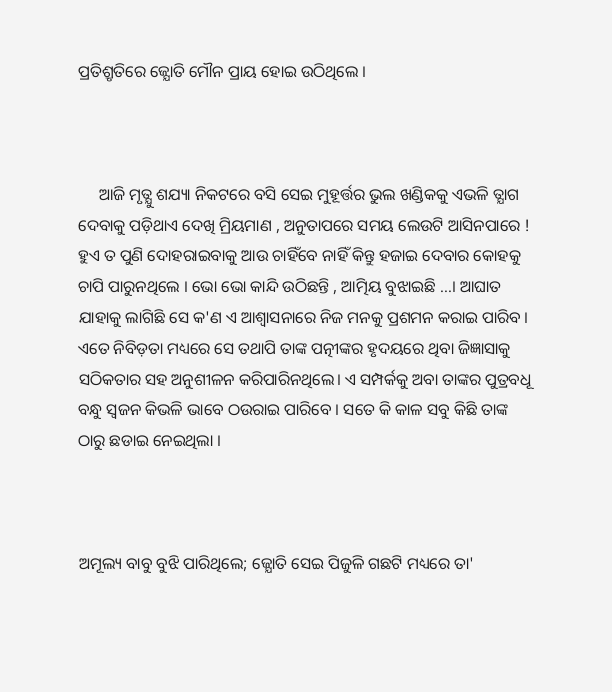ପ୍ରତିଶ୍ରୃତିରେ ଜ୍ଯୋତି ମୌନ ପ୍ରାୟ ହୋଇ ଉଠିଥିଲେ ।



     ଆଜି ମୃତ୍ଯୁ ଶଯ୍ୟା ନିକଟରେ ବସି ସେଇ ମୁହୂର୍ତ୍ତର ଭୁଲ ଖଣ୍ଡିକକୁ ଏଭଳି ତ୍ଯାଗ ଦେବାକୁ ପଡ଼ିଥାଏ ଦେଖି ମ୍ରିୟମାଣ , ଅନୁତାପରେ ସମୟ ଲେଉଟି ଆସିନପାରେ ! ହୁଏ ତ ପୁଣି ଦୋହରାଇବାକୁ ଆଉ ଚାହିଁବେ ନାହିଁ କିନ୍ତୁ ହଜାଇ ଦେବାର କୋହକୁ ଚାପି ପାରୁନଥିଲେ । ଭୋ ଭୋ କାନ୍ଦି ଉଠିଛନ୍ତି , ଆତ୍ମିୟ ବୁଝାଇଛି ...। ଆଘାତ ଯାହାକୁ ଲାଗିଛି ସେ କ'ଣ ଏ ଆଶ୍ୱାସନାରେ ନିଜ ମନକୁ ପ୍ରଶମନ କରାଇ ପାରିବ । ଏତେ ନିବିଡ଼ତା ମଧ୍ୟରେ ସେ ତଥାପି ତାଙ୍କ ପତ୍ନୀଙ୍କର ହୃଦୟରେ ଥିବା ଜିଜ୍ଞାସାକୁ ସଠିକତାର ସହ ଅନୁଶୀଳନ କରିପାରିନଥିଲେ। ଏ ସମ୍ପର୍କକୁ ଅବା ତାଙ୍କର ପୁତ୍ରବଧୂ ବନ୍ଧୁ ସ୍ୱଜନ କିଭଳି ଭାବେ ଠଉରାଇ ପାରିବେ । ସତେ କି କାଳ ସବୁ କିଛି ତାଙ୍କ ଠାରୁ ଛଡାଇ ନେଇଥିଲା ।



ଅମୂଲ୍ୟ ବାବୁ ବୁଝି ପାରିଥିଲେ; ଜ୍ଯୋତି ସେଇ ପିଜୁଳି ଗଛଟି ମଧ୍ୟରେ ତା'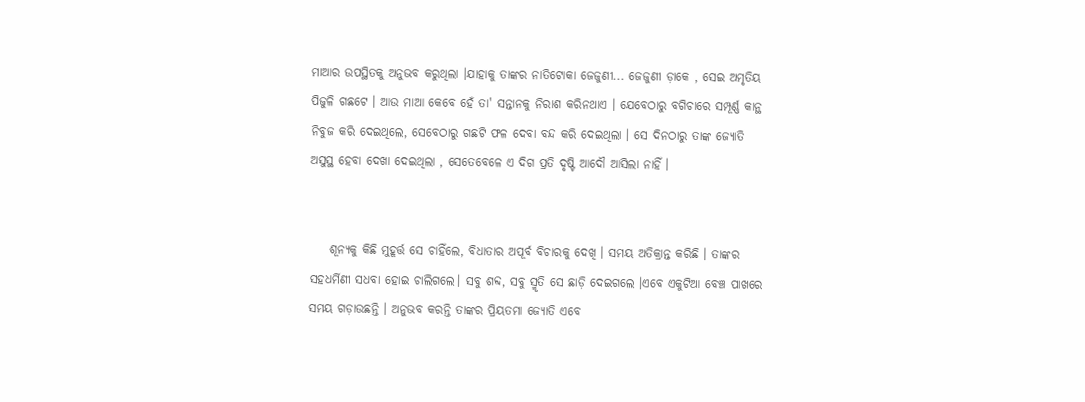ମାଆର ଉପସ୍ଥିତକୁ ଅନୁଭବ କରୁଥିଲା ।ଯାହାକୁ ତାଙ୍କର ନାତିଟୋକା ଜେଜୁଣୀ... ଜେଜୁଣୀ ଡ଼ାକେ , ସେଇ ଅମୃତିୟ ପିଜୁଳି ଗଛଟେ । ଆଉ ମାଆ କେବେ ହେଁ ତା' ସନ୍ତାନକୁ ନିରାଶ କରିନଥାଏ । ଯେବେଠାରୁ ବଗିଚାରେ ସମ୍ପୂର୍ଣ୍ଣ କାନ୍ଥ ନିବୁଜ କରି ଦେଇଥିଲେ, ସେବେଠାରୁ ଗଛଟି ଫଳ ଦେବା ବନ୍ଦ କରି ଦେଇଥିଲା । ସେ ଦିନଠାରୁ ତାଙ୍କ ଜ୍ଯୋତି ଅସୁସ୍ଥ ହେବା ଦେଖା ଦେଇଥିଲା , ସେତେବେଳେ ଏ ଦିଗ ପ୍ରତି ଦୃଷ୍ଟି ଆଦୌ ଆସିଲା ନାହିଁ ।


    ଶୂନ୍ଯକୁ କିଛି ମୁହୂର୍ତ୍ତ ସେ ଚାହିଁଲେ, ବିଧାତାର ଅପୂର୍ବ ବିଚାରକୁ ଦେଖି । ସମୟ ଅତିକ୍ରାନ୍ତ କରିଛି । ତାଙ୍କର ସହଧର୍ମିଣୀ ସଧବା ହୋଇ ଚାଲିଗଲେ। ସବୁ ଶବ୍ଦ, ସବୁ ସ୍ମୃତି ସେ ଛାଡ଼ି ଦେଇଗଲେ ।ଏବେ ଏକୁଟିଆ ବେଞ୍ଚ ପାଖରେ ସମୟ ଗଡ଼ାଉଛନ୍ତି । ଅନୁଭବ କରନ୍ତି ତାଙ୍କର ପ୍ରିୟତମା ଜ୍ଯୋତି ଏବେ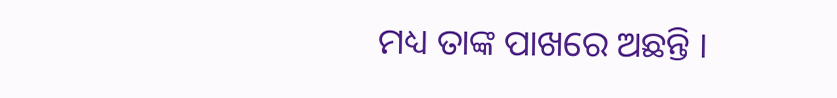ମଧ୍ୟ ତାଙ୍କ ପାଖରେ ଅଛନ୍ତି ।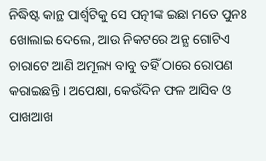ନିଦ୍ଧିଷ୍ଟ କାନ୍ଥ ପାର୍ଶ୍ଵଟିକୁ ସେ ପତ୍ନୀଙ୍କ ଇଛା ମତେ ପୁନଃ ଖୋଲାଇ ଦେଲେ, ଆଉ ନିକଟରେ ଅନ୍ଯ ଗୋଟିଏ ଚାରାଟେ ଆଣି ଅମୂଲ୍ୟ ବାବୁ ତହିଁ ଠାରେ ରୋପଣ କରାଇଛନ୍ତି । ଅପେକ୍ଷା, କେଉଁଦିନ ଫଳ ଆସିବ ଓ ପାଖଆଖ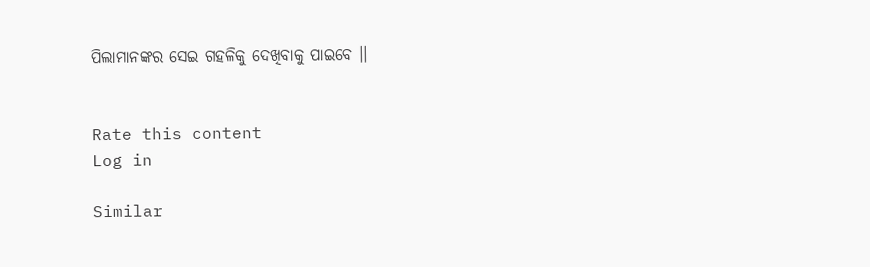ପିଲାମାନଙ୍କର ସେଇ ଗହଳିକୁ ଦେଖିବାକୁ ପାଇବେ ।।


Rate this content
Log in

Similar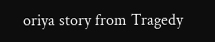oriya story from Tragedy